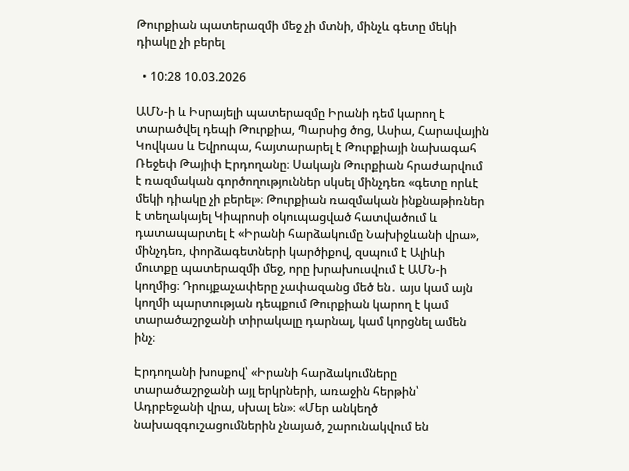Թուրքիան պատերազմի մեջ չի մտնի, մինչև գետը մեկի դիակը չի բերել

  • 10:28 10.03.2026

ԱՄՆ-ի և Իսրայելի պատերազմը Իրանի դեմ կարող է տարածվել դեպի Թուրքիա, Պարսից ծոց, Ասիա, Հարավային Կովկաս և Եվրոպա, հայտարարել է Թուրքիայի նախագահ Ռեջեփ Թայիփ Էրդողանը։ Սակայն Թուրքիան հրաժարվում է ռազմական գործողություններ սկսել մինչդեռ «գետը որևէ մեկի դիակը չի բերել»։ Թուրքիան ռազմական ինքնաթիռներ է տեղակայել Կիպրոսի օկուպացված հատվածում և դատապարտել է «Իրանի հարձակումը Նախիջևանի վրա», մինչդեռ, փորձագետների կարծիքով, զսպում է Ալիևի մուտքը պատերազմի մեջ, որը խրախուսվում է ԱՄՆ-ի կողմից։ Դրույքաչափերը չափազանց մեծ են․ այս կամ այն կողմի պարտության դեպքում Թուրքիան կարող է կամ տարածաշրջանի տիրակալը դարնալ, կամ կորցնել ամեն ինչ։

Էրդողանի խոսքով՝ «Իրանի հարձակումները տարածաշրջանի այլ երկրների, առաջին հերթին՝ Ադրբեջանի վրա, սխալ են»։ «Մեր անկեղծ նախազգուշացումներին չնայած, շարունակվում են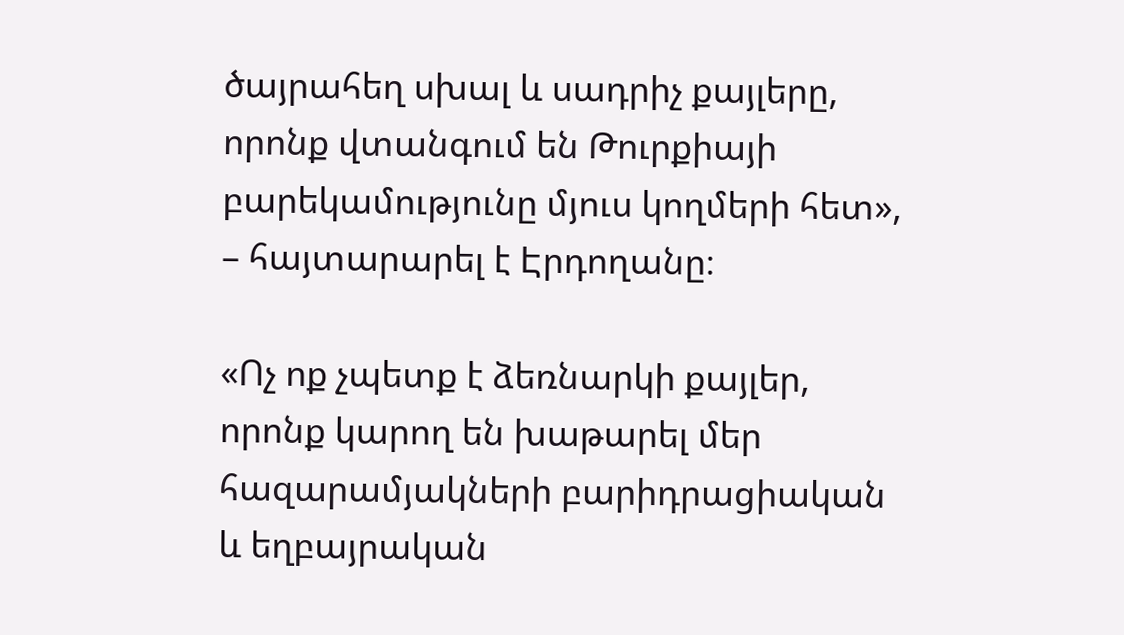ծայրահեղ սխալ և սադրիչ քայլերը, որոնք վտանգում են Թուրքիայի բարեկամությունը մյուս կողմերի հետ», – հայտարարել է Էրդողանը։

«Ոչ ոք չպետք է ձեռնարկի քայլեր, որոնք կարող են խաթարել մեր հազարամյակների բարիդրացիական և եղբայրական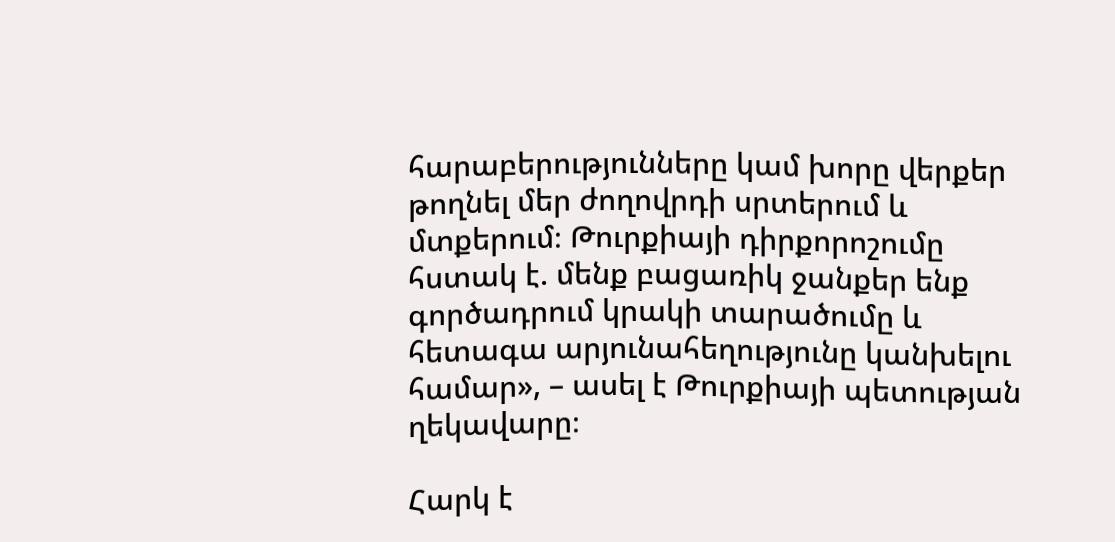հարաբերությունները կամ խորը վերքեր թողնել մեր ժողովրդի սրտերում և մտքերում։ Թուրքիայի դիրքորոշումը հստակ է. մենք բացառիկ ջանքեր ենք գործադրում կրակի տարածումը և հետագա արյունահեղությունը կանխելու համար», – ասել է Թուրքիայի պետության ղեկավարը։

Հարկ է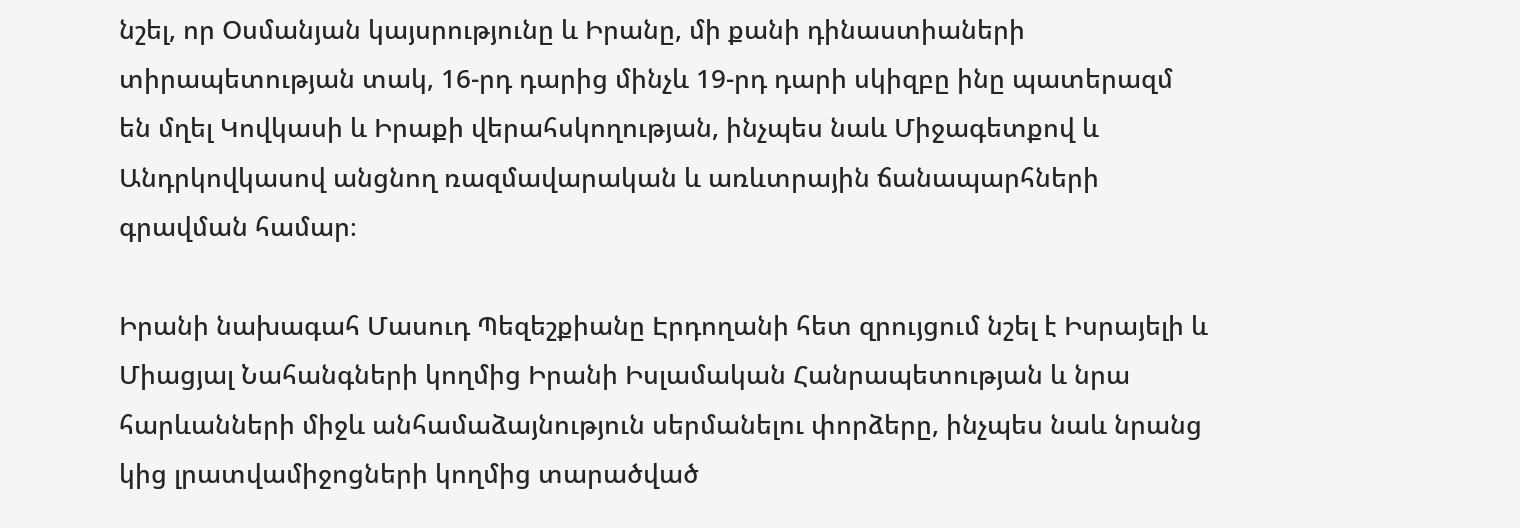նշել, որ Օսմանյան կայսրությունը և Իրանը, մի քանի դինաստիաների տիրապետության տակ, 16-րդ դարից մինչև 19-րդ դարի սկիզբը ինը պատերազմ են մղել Կովկասի և Իրաքի վերահսկողության, ինչպես նաև Միջագետքով և Անդրկովկասով անցնող ռազմավարական և առևտրային ճանապարհների գրավման համար։

Իրանի նախագահ Մասուդ Պեզեշքիանը Էրդողանի հետ զրույցում նշել է Իսրայելի և Միացյալ Նահանգների կողմից Իրանի Իսլամական Հանրապետության և նրա հարևանների միջև անհամաձայնություն սերմանելու փորձերը, ինչպես նաև նրանց կից լրատվամիջոցների կողմից տարածված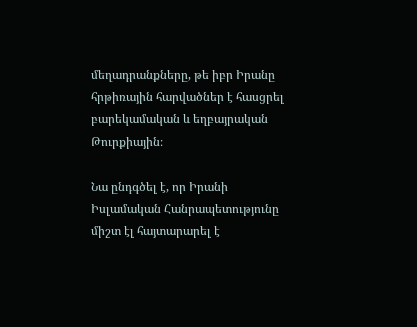մեղադրանքները, թե իբր Իրանը հրթիռային հարվածներ է հասցրել բարեկամական և եղբայրական Թուրքիային։

Նա ընդգծել է, որ Իրանի Իսլամական Հանրապետությունը միշտ էլ հայտարարել է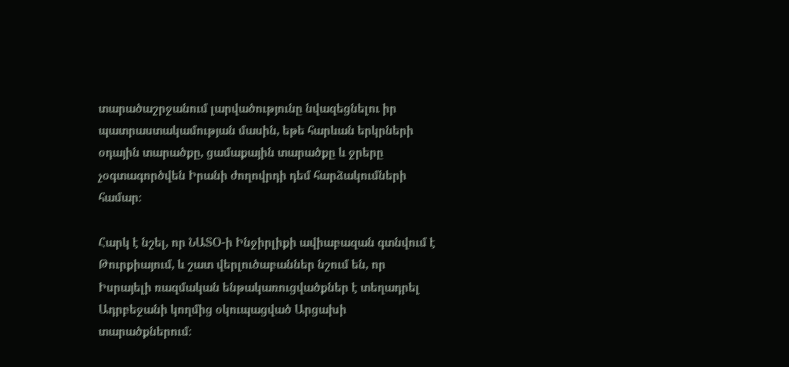տարածաշրջանում լարվածությունը նվազեցնելու իր պատրաստակամության մասին, եթե հարևան երկրների օդային տարածքը, ցամաքային տարածքը և ջրերը չօգտագործվեն Իրանի ժողովրդի դեմ հարձակումների համար։

Հարկ է նշել, որ ՆԱՏՕ-ի Ինջիրլիքի ավիաբազան գտնվում է Թուրքիայում, և շատ վերլուծաբաններ նշում են, որ Իսրայելի ռազմական ենթակառուցվածքներ է տեղադրել Ադրբեջանի կողմից օկուպացված Արցախի տարածքներում։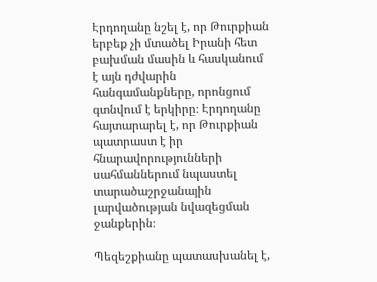Էրդողանը նշել է, որ Թուրքիան երբեք չի մտածել Իրանի հետ բախման մասին և հասկանում է այն դժվարին հանգամանքները, որոնցում գտնվում է երկիրը։ Էրդողանը հայտարարել է, որ Թուրքիան պատրաստ է իր հնարավորությունների սահմաններում նպաստել տարածաշրջանային լարվածության նվազեցման ջանքերին։

Պեզեշքիանը պատասխանել է,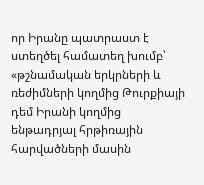որ Իրանը պատրաստ է ստեղծել համատեղ խումբ՝ «թշնամական երկրների և ռեժիմների կողմից Թուրքիայի դեմ Իրանի կողմից ենթադրյալ հրթիռային հարվածների մասին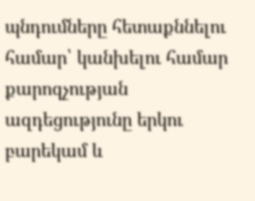պնդումները հետաքննելու համար՝ կանխելու համար քարոզչության ազդեցությունը երկու բարեկամ և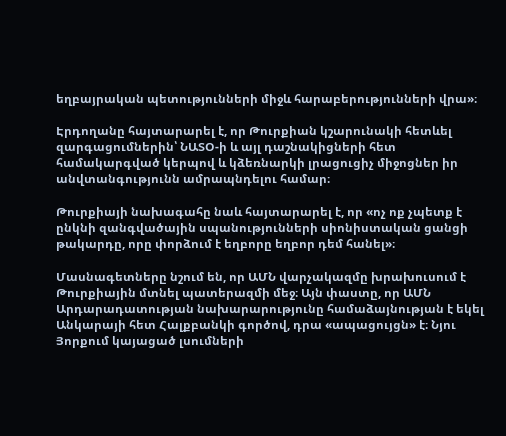եղբայրական պետությունների միջև հարաբերությունների վրա»։

Էրդողանը հայտարարել է, որ Թուրքիան կշարունակի հետևել զարգացումներին՝ ՆԱՏՕ-ի և այլ դաշնակիցների հետ համակարգված կերպով և կձեռնարկի լրացուցիչ միջոցներ իր անվտանգությունն ամրապնդելու համար։

Թուրքիայի նախագահը նաև հայտարարել է, որ «ոչ ոք չպետք է ընկնի զանգվածային սպանությունների սիոնիստական ցանցի թակարդը, որը փորձում է եղբորը եղբոր դեմ հանել»։

Մասնագետները նշում են, որ ԱՄՆ վարչակազմը խրախուսում է Թուրքիային մտնել պատերազմի մեջ։ Այն փաստը, որ ԱՄՆ Արդարադատության նախարարությունը համաձայնության է եկել Անկարայի հետ Հալքբանկի գործով, դրա «ապացույցն» է։ Նյու Յորքում կայացած լսումների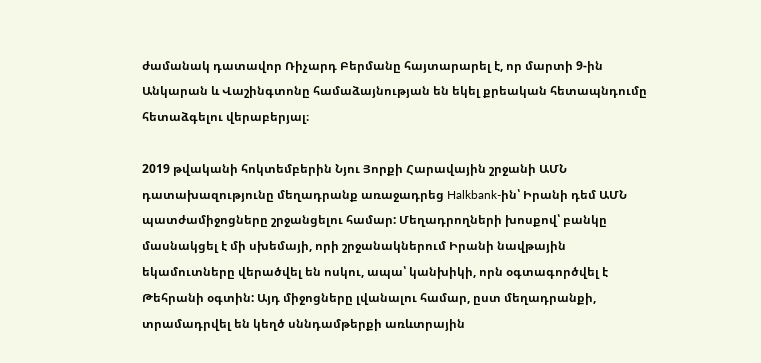ժամանակ դատավոր Ռիչարդ Բերմանը հայտարարել է, որ մարտի 9-ին Անկարան և Վաշինգտոնը համաձայնության են եկել քրեական հետապնդումը հետաձգելու վերաբերյալ։

2019 թվականի հոկտեմբերին Նյու Յորքի Հարավային շրջանի ԱՄՆ դատախազությունը մեղադրանք առաջադրեց Halkbank-ին՝ Իրանի դեմ ԱՄՆ պատժամիջոցները շրջանցելու համար: Մեղադրողների խոսքով՝ բանկը մասնակցել է մի սխեմայի, որի շրջանակներում Իրանի նավթային եկամուտները վերածվել են ոսկու, ապա՝ կանխիկի, որն օգտագործվել է Թեհրանի օգտին: Այդ միջոցները լվանալու համար, ըստ մեղադրանքի, տրամադրվել են կեղծ սննդամթերքի առևտրային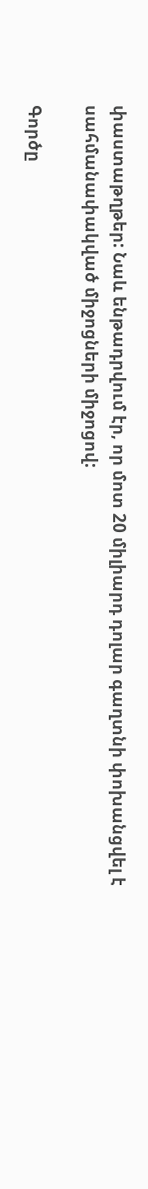փաստաթղթեր: Նաև ենթադրվում էր, որ մոտ 20 միլիարդ դոլար գաղտնի փոխանցվել է սահմանափակված միջոցների միջոցով:

Գործը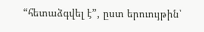“հետաձգվել է”, ըստ երուույթին՝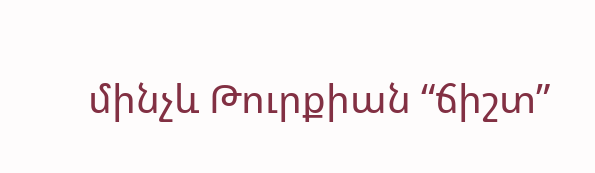մինչև Թուրքիան “ճիշտ”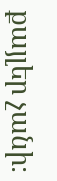քայլեր չանի։